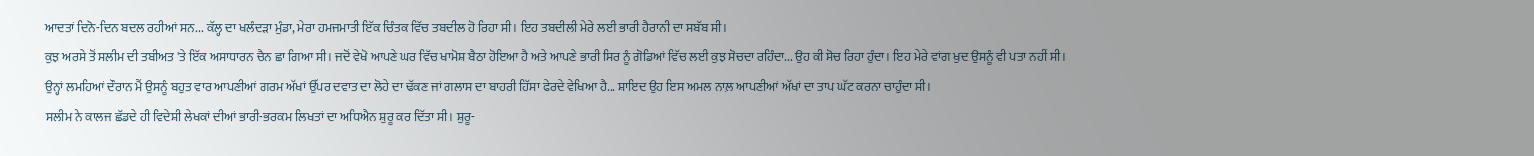ਆਦਤਾਂ ਦਿਨੋ-ਦਿਨ ਬਦਲ ਰਹੀਆਂ ਸਨ... ਕੱਲ੍ਹ ਦਾ ਖਲੰਦੜਾ ਮੁੰਡਾ, ਮੇਰਾ ਹਮਜਮਾਤੀ ਇੱਕ ਚਿੰਤਕ ਵਿੱਚ ਤਬਦੀਲ ਹੋ ਰਿਹਾ ਸੀ। ਇਹ ਤਬਦੀਲੀ ਮੇਰੇ ਲਈ ਭਾਰੀ ਹੈਰਾਨੀ ਦਾ ਸਬੱਬ ਸੀ।
ਕੁਝ ਅਰਸੇ ਤੋਂ ਸਲੀਮ ਦੀ ਤਬੀਅਤ 'ਤੇ ਇੱਕ ਅਸਾਧਾਰਨ ਚੈਨ ਛਾ ਗਿਆ ਸੀ। ਜਦੋਂ ਵੇਖੋ ਆਪਣੇ ਘਰ ਵਿੱਚ ਖਾਮੋਸ਼ ਬੈਠਾ ਹੋਇਆ ਹੈ ਅਤੇ ਆਪਣੇ ਭਾਰੀ ਸਿਰ ਨੂੰ ਗੋਡਿਆਂ ਵਿੱਚ ਲਈ ਕੁਝ ਸੋਚਦਾ ਰਹਿੰਦਾ... ਉਹ ਕੀ ਸੋਚ ਰਿਹਾ ਹੁੰਦਾ। ਇਹ ਮੇਰੇ ਵਾਂਗ ਖੁਦ ਉਸਨੂੰ ਵੀ ਪਤਾ ਨਹੀਂ ਸੀ।
ਉਨ੍ਹਾਂ ਲਮਹਿਆਂ ਦੌਰਾਨ ਮੈਂ ਉਸਨੂੰ ਬਹੁਤ ਵਾਰ ਆਪਣੀਆਂ ਗਰਮ ਅੱਖਾਂ ਉੱਪਰ ਦਵਾਤ ਦਾ ਲੋਹੇ ਦਾ ਢੱਕਣ ਜਾਂ ਗਲਾਸ ਦਾ ਬਾਹਰੀ ਹਿੱਸਾ ਫੇਰਦੇ ਵੇਖਿਆ ਹੈ... ਸ਼ਾਇਦ ਉਹ ਇਸ ਅਮਲ ਨਾਲ਼ ਆਪਣੀਆਂ ਅੱਖਾਂ ਦਾ ਤਾਪ ਘੱਟ ਕਰਨਾ ਚਾਹੁੰਦਾ ਸੀ।
ਸਲੀਮ ਨੇ ਕਾਲਜ ਛੱਡਦੇ ਹੀ ਵਿਦੇਸ਼ੀ ਲੇਖਕਾਂ ਦੀਆਂ ਭਾਰੀ-ਭਰਕਮ ਲਿਖਤਾਂ ਦਾ ਅਧਿਐਨ ਸ਼ੁਰੂ ਕਰ ਦਿੱਤਾ ਸੀ। ਸ਼ੁਰੂ-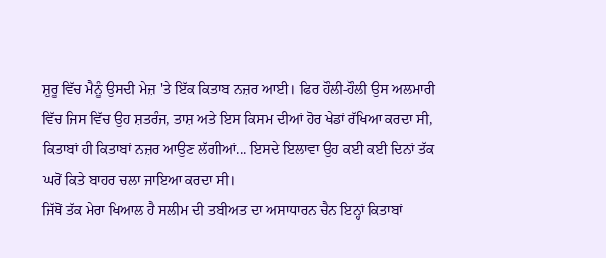ਸ਼ੁਰੂ ਵਿੱਚ ਮੈਨੂੰ ਉਸਦੀ ਮੇਜ਼ 'ਤੇ ਇੱਕ ਕਿਤਾਬ ਨਜ਼ਰ ਆਈ। ਫਿਰ ਹੌਲੀ-ਹੌਲੀ ਉਸ ਅਲਮਾਰੀ ਵਿੱਚ ਜਿਸ ਵਿੱਚ ਉਹ ਸ਼ਤਰੰਜ, ਤਾਸ਼ ਅਤੇ ਇਸ ਕਿਸਮ ਦੀਆਂ ਹੋਰ ਖੇਡਾਂ ਰੱਖਿਆ ਕਰਦਾ ਸੀ, ਕਿਤਾਬਾਂ ਹੀ ਕਿਤਾਬਾਂ ਨਜ਼ਰ ਆਉਣ ਲੱਗੀਆਂ... ਇਸਦੇ ਇਲਾਵਾ ਉਹ ਕਈ ਕਈ ਦਿਨਾਂ ਤੱਕ ਘਰੋਂ ਕਿਤੇ ਬਾਹਰ ਚਲਾ ਜਾਇਆ ਕਰਦਾ ਸੀ।
ਜਿੱਥੋਂ ਤੱਕ ਮੇਰਾ ਖਿਆਲ ਹੈ ਸਲੀਮ ਦੀ ਤਬੀਅਤ ਦਾ ਅਸਾਧਾਰਨ ਚੈਨ ਇਨ੍ਹਾਂ ਕਿਤਾਬਾਂ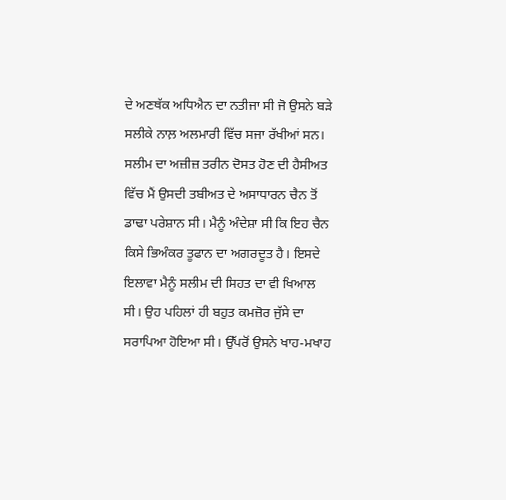ਦੇ ਅਣਥੱਕ ਅਧਿਐਨ ਦਾ ਨਤੀਜਾ ਸੀ ਜੋ ਉਸਨੇ ਬੜੇ ਸਲੀਕੇ ਨਾਲ਼ ਅਲਮਾਰੀ ਵਿੱਚ ਸਜਾ ਰੱਖੀਆਂ ਸਨ।
ਸਲੀਮ ਦਾ ਅਜ਼ੀਜ਼ ਤਰੀਨ ਦੋਸਤ ਹੋਣ ਦੀ ਹੈਸੀਅਤ ਵਿੱਚ ਮੈਂ ਉਸਦੀ ਤਬੀਅਤ ਦੇ ਅਸਾਧਾਰਨ ਚੈਨ ਤੋਂ ਡਾਢਾ ਪਰੇਸ਼ਾਨ ਸੀ। ਮੈਨੂੰ ਅੰਦੇਸ਼ਾ ਸੀ ਕਿ ਇਹ ਚੈਨ ਕਿਸੇ ਭਿਅੰਕਰ ਤੂਫਾਨ ਦਾ ਅਗਰਦੂਤ ਹੈ। ਇਸਦੇ ਇਲਾਵਾ ਮੈਨੂੰ ਸਲੀਮ ਦੀ ਸਿਹਤ ਦਾ ਵੀ ਖਿਆਲ ਸੀ। ਉਹ ਪਹਿਲਾਂ ਹੀ ਬਹੁਤ ਕਮਜ਼ੋਰ ਜੁੱਸੇ ਦਾ ਸਰਾਪਿਆ ਹੋਇਆ ਸੀ। ਉੱਪਰੋਂ ਉਸਨੇ ਖਾਹ-ਮਖਾਹ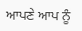ਆਪਣੇ ਆਪ ਨੂੰ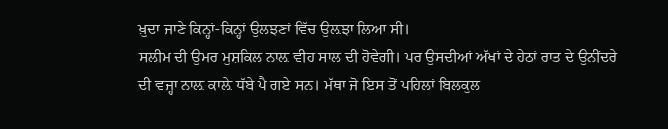ਖ਼ੁਦਾ ਜਾਣੇ ਕਿਨ੍ਹਾਂ-ਕਿਨ੍ਹਾਂ ਉਲਝਣਾਂ ਵਿੱਚ ਉਲ਼ਝਾ ਲਿਆ ਸੀ।
ਸਲੀਮ ਦੀ ਉਮਰ ਮੁਸ਼ਕਿਲ ਨਾਲ਼ ਵੀਹ ਸਾਲ ਦੀ ਹੋਵੇਗੀ। ਪਰ ਉਸਦੀਆਂ ਅੱਖਾਂ ਦੇ ਹੇਠਾਂ ਰਾਤ ਦੇ ਉਨੀਂਦਰੇ ਦੀ ਵਜ੍ਹਾ ਨਾਲ਼ ਕਾਲ਼ੇ ਧੱਬੇ ਪੈ ਗਏ ਸਨ। ਮੱਥਾ ਜੋ ਇਸ ਤੋਂ ਪਹਿਲਾਂ ਬਿਲਕੁਲ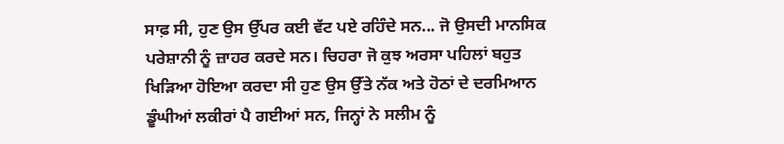ਸਾਫ਼ ਸੀ, ਹੁਣ ਉਸ ਉੱਪਰ ਕਈ ਵੱਟ ਪਏ ਰਹਿੰਦੇ ਸਨ... ਜੋ ਉਸਦੀ ਮਾਨਸਿਕ ਪਰੇਸ਼ਾਨੀ ਨੂੰ ਜ਼ਾਹਰ ਕਰਦੇ ਸਨ। ਚਿਹਰਾ ਜੋ ਕੁਝ ਅਰਸਾ ਪਹਿਲਾਂ ਬਹੁਤ ਖਿੜਿਆ ਹੋਇਆ ਕਰਦਾ ਸੀ ਹੁਣ ਉਸ ਉੱਤੇ ਨੱਕ ਅਤੇ ਹੋਠਾਂ ਦੇ ਦਰਮਿਆਨ ਡੂੰਘੀਆਂ ਲਕੀਰਾਂ ਪੈ ਗਈਆਂ ਸਨ, ਜਿਨ੍ਹਾਂ ਨੇ ਸਲੀਮ ਨੂੰ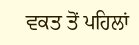ਵਕਤ ਤੋਂ ਪਹਿਲਾਂ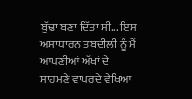ਬੁੱਢਾ ਬਣਾ ਦਿੱਤਾ ਸੀ... ਇਸ ਅਸਾਧਾਰਨ ਤਬਦੀਲੀ ਨੂੰ ਮੈਂ ਆਪਣੀਆਂ ਅੱਖਾਂ ਦੇ ਸਾਹਮਣੇ ਵਾਪਰਦੇ ਵੇਖਿਆ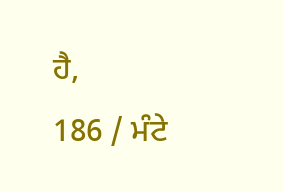ਹੈ,
186 / ਮੰਟੇ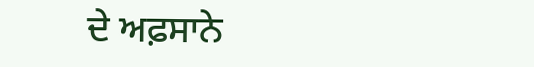ਦੇ ਅਫ਼ਸਾਨੇ